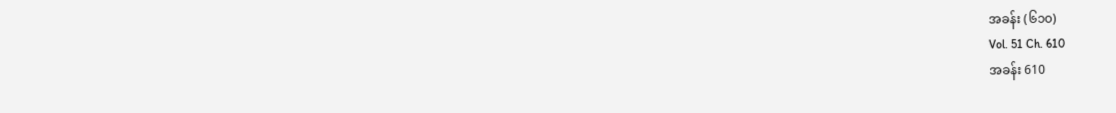အခန်း (၆၁၀)
Vol. 51 Ch. 610
အခန်း 610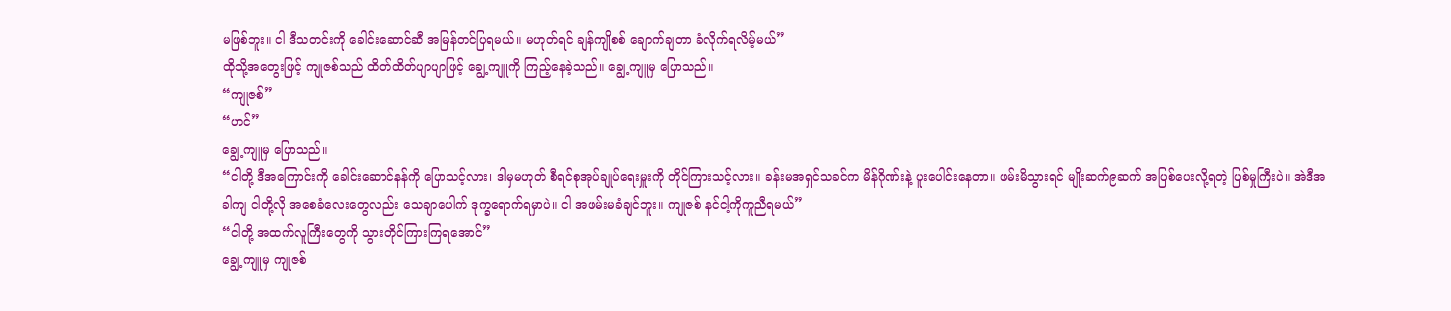မဖြစ်ဘူး။ ငါ ဒီသတင်းကို ခေါင်းဆောင်ဆီ အမြန်တင်ပြရမယ်။ မဟုတ်ရင် ချန်ကျိုစစ် ချောက်ချတာ ခံလိုက်ရလိမ့်မယ်”
ထိုသို့အတွေးဖြင့် ကျုဇစ်သည် ထိတ်ထိတ်ပျာပျာဖြင့် ချွေ့ကျူကို ကြည့်နေခဲ့သည်။ ချွေ့ကျူမှ ပြောသည်။
“ကျုဇစ်”
“ဟင်”
ချွေ့ကျူမှ ပြောသည်။
“ငါတို့ ဒီအကြောင်းကို ခေါင်းဆောင်နန်ကို ပြောသင့်လား၊ ဒါမှမဟုတ် စီရင်စုအုပ်ချုပ်ရေးမှူးကို တိုင်ကြားသင့်လား။ ခန်းမအရှင်သခင်က မိန်ဂိုဏ်းနဲ့ ပူးပေါင်းနေတာ။ ဖမ်းမိသွားရင် မျိုးဆက်၉ဆက် အပြစ်ပေးလို့ရတဲ့ ပြစ်မှုကြီးပဲ။ အဲဒီအခါကျ ငါတို့လို အစေခံလေးတွေလည်း သေချာပေါက် ဒုက္ခရောက်ရမှာပဲ။ ငါ အဖမ်းမခံချင်ဘူး။ ကျုဇစ် နင်ငါ့ကိုကူညီရမယ်”
“ငါတို့ အထက်လူကြီးတွေကို သွားတိုင်ကြားကြရအောင်”
ချွေ့ကျူမှ ကျုဇစ်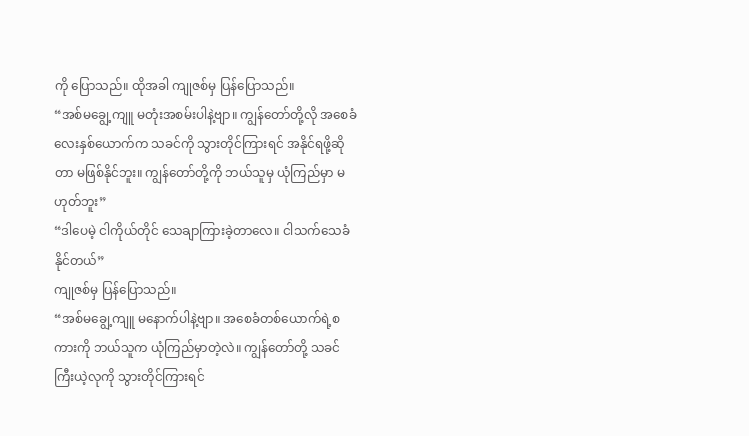ကို ပြောသည်။ ထိုအခါ ကျုဇစ်မှ ပြန်ပြောသည်။
“အစ်မချွေ့ကျူ မတုံးအစမ်းပါနဲ့ဗျာ။ ကျွန်တော်တို့လို အစေခံလေးနှစ်ယောက်က သခင်ကို သွားတိုင်ကြားရင် အနိုင်ရဖို့ဆိုတာ မဖြစ်နိုင်ဘူး။ ကျွန်တော်တို့ကို ဘယ်သူမှ ယုံကြည်မှာ မဟုတ်ဘူး”
“ဒါပေမဲ့ ငါကိုယ်တိုင် သေချာကြားခဲ့တာလေ။ ငါသက်သေခံနိုင်တယ်”
ကျုဇစ်မှ ပြန်ပြောသည်။
“အစ်မချွေ့ကျူ မနောက်ပါနဲ့ဗျာ။ အစေခံတစ်ယောက်ရဲ့စကားကို ဘယ်သူက ယုံကြည်မှာတဲ့လဲ။ ကျွန်တော်တို့ သခင်ကြီးယဲ့လုကို သွားတိုင်ကြားရင်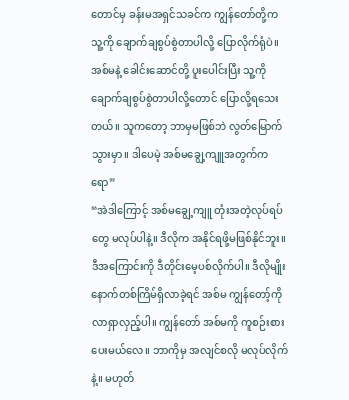တောင်မှ ခန်းမအရှင်သခင်က ကျွန်တော်တို့က သူ့ကို ချောက်ချစွပ်စွဲတာပါလို့ ပြောလိုက်ရုံပဲ။ အစ်မနဲ့ ခေါင်းဆောင်တို့ ပူးပေါင်းပြီး သူ့ကိုချောက်ချစွပ်စွဲတာပါလို့တောင် ပြောလို့ရသေးတယ်။ သူကတော့ ဘာမှမဖြစ်ဘဲ လွတ်မြောက်သွားမှာ။ ဒါပေမဲ့ အစ်မချွေ့ကျူအတွက်ကရော”
“အဲဒါကြောင့် အစ်မချွေ့ကျူ တုံးအတဲ့လုပ်ရပ်တွေ မလုပ်ပါနဲ့။ ဒီလိုက အနိုင်ရဖို့မဖြစ်နိုင်ဘူး။ ဒီအကြောင်းကို ဒီတိုင်းမေ့ပစ်လိုက်ပါ။ ဒီလိုမျိုး နောက်တစ်ကြိမ်ရှိလာခဲ့ရင် အစ်မ ကျွန်တော့်ကို လာရှာလှည့်ပါ။ ကျွန်တော် အစ်မကို ကူစဉ်းစားပေးမယ်လေ။ ဘာကိုမှ အလျင်စလို မလုပ်လိုက်နဲ့။ မဟုတ်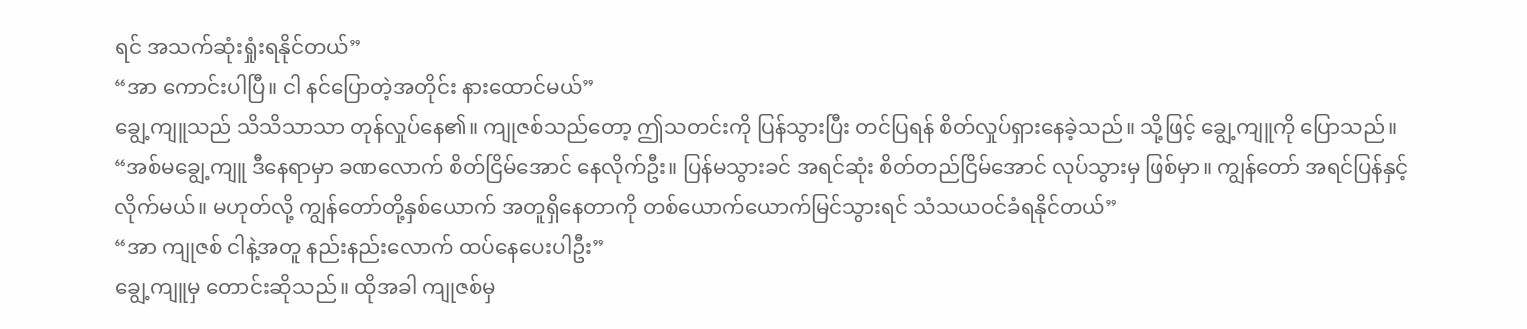ရင် အသက်ဆုံးရှုံးရနိုင်တယ်”
“အာ ကောင်းပါပြီ။ ငါ နင်ပြောတဲ့အတိုင်း နားထောင်မယ်”
ချွေ့ကျူသည် သိသိသာသာ တုန်လှုပ်နေ၏။ ကျုဇစ်သည်တော့ ဤသတင်းကို ပြန်သွားပြီး တင်ပြရန် စိတ်လှုပ်ရှားနေခဲ့သည်။ သို့ဖြင့် ချွေ့ကျူကို ပြောသည်။
“အစ်မချွေ့ကျူ ဒီနေရာမှာ ခဏလောက် စိတ်ငြိမ်အောင် နေလိုက်ဦး။ ပြန်မသွားခင် အရင်ဆုံး စိတ်တည်ငြိမ်အောင် လုပ်သွားမှ ဖြစ်မှာ။ ကျွန်တော် အရင်ပြန်နှင့်လိုက်မယ်။ မဟုတ်လို့ ကျွန်တော်တို့နှစ်ယောက် အတူရှိနေတာကို တစ်ယောက်ယောက်မြင်သွားရင် သံသယဝင်ခံရနိုင်တယ်”
“အာ ကျုဇစ် ငါနဲ့အတူ နည်းနည်းလောက် ထပ်နေပေးပါဦး”
ချွေ့ကျူမှ တောင်းဆိုသည်။ ထိုအခါ ကျုဇစ်မှ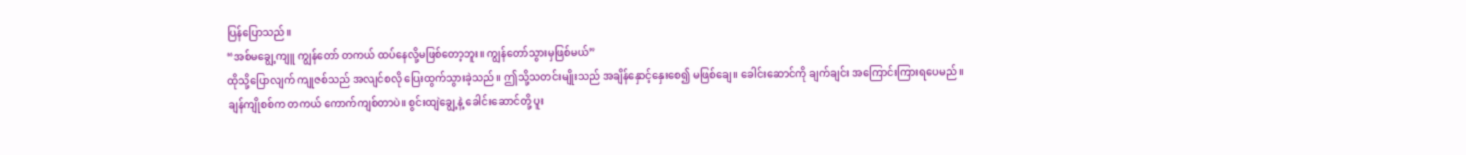ပြန်ပြောသည်။
“အစ်မချွေ့ကျူ ကျွန်တော် တကယ် ထပ်နေလို့မဖြစ်တော့ဘူး။ ကျွန်တော်သွားမှဖြစ်မယ်”
ထိုသို့ပြောလျက် ကျုဇစ်သည် အလျင်စလို ပြေးထွက်သွားခဲ့သည်။ ဤသို့သတင်းမျိုးသည် အချိန်နှောင့်နှေးစေ၍ မဖြစ်ချေ။ ခေါင်းဆောင်ကို ချက်ချင်း အကြောင်းကြားရပေမည်။
ချန်ကျိုစစ်က တကယ် ကောက်ကျစ်တာပဲ။ စွင်းထျဲချွေ့နဲ့ ခေါင်းဆောင်တို့ ပူး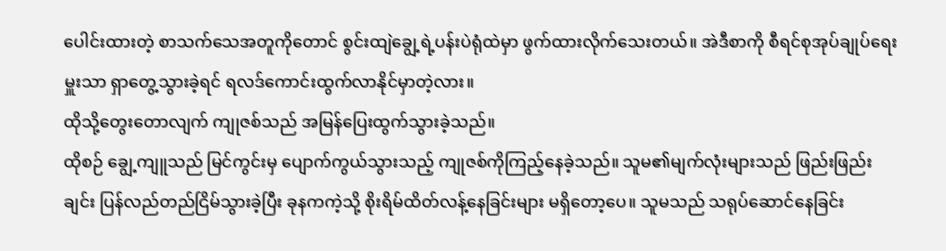ပေါင်းထားတဲ့ စာသက်သေအတူကိုတောင် စွင်းထျဲချွေ့ရဲ့ပန်းပဲရုံထဲမှာ ဖွက်ထားလိုက်သေးတယ်။ အဲဒီစာကို စီရင်စုအုပ်ချုပ်ရေးမှူးသာ ရှာတွေ့သွားခဲ့ရင် ရလဒ်ကောင်းထွက်လာနိုင်မှာတဲ့လား။
ထိုသို့တွေးတောလျက် ကျုဇစ်သည် အမြန်ပြေးထွက်သွားခဲ့သည်။
ထိုစဉ် ချွေ့ကျူသည် မြင်ကွင်းမှ ပျောက်ကွယ်သွားသည့် ကျုဇစ်ကိုကြည့်နေခဲ့သည်။ သူမ၏မျက်လုံးများသည် ဖြည်းဖြည်းချင်း ပြန်လည်တည်ငြိမ်သွားခဲ့ပြီး ခုနကကဲ့သို့ စိုးရိမ်ထိတ်လန့်နေခြင်းများ မရှိတော့ပေ။ သူမသည် သရုပ်ဆောင်နေခြင်း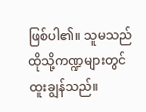ဖြစ်ပါ၏။ သူမသည် ထိုသို့ကဏ္ဍများတွင် ထူးချွန်သည်။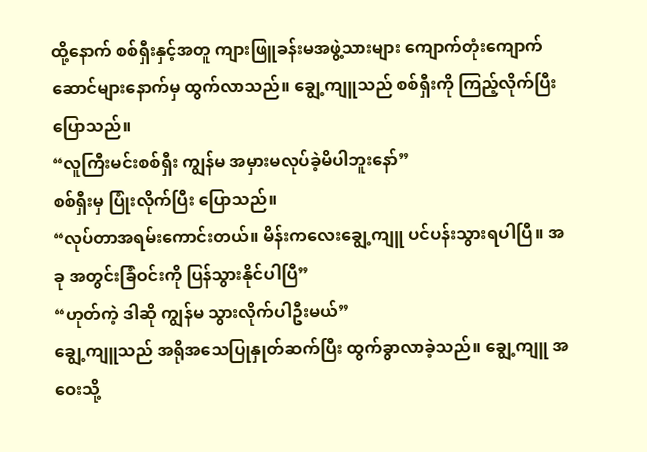ထို့နောက် စစ်ရှီးနှင့်အတူ ကျားဖြူခန်းမအဖွဲ့သားများ ကျောက်တုံးကျောက်ဆောင်များနောက်မှ ထွက်လာသည်။ ချွေ့ကျူသည် စစ်ရှီးကို ကြည့်လိုက်ပြီး ပြောသည်။
“လူကြီးမင်းစစ်ရှီး ကျွန်မ အမှားမလုပ်ခဲ့မိပါဘူးနော်”
စစ်ရှီးမှ ပြုံးလိုက်ပြီး ပြောသည်။
“လုပ်တာအရမ်းကောင်းတယ်။ မိန်းကလေးချွေ့ကျူ ပင်ပန်းသွားရပါပြီ။ အခု အတွင်းခြံဝင်းကို ပြန်သွားနိုင်ပါပြီ”
“ဟုတ်ကဲ့ ဒါဆို ကျွန်မ သွားလိုက်ပါဦးမယ်”
ချွေ့ကျူသည် အရိုအသေပြုနှုတ်ဆက်ပြီး ထွက်ခွာလာခဲ့သည်။ ချွေ့ကျူ အဝေးသို့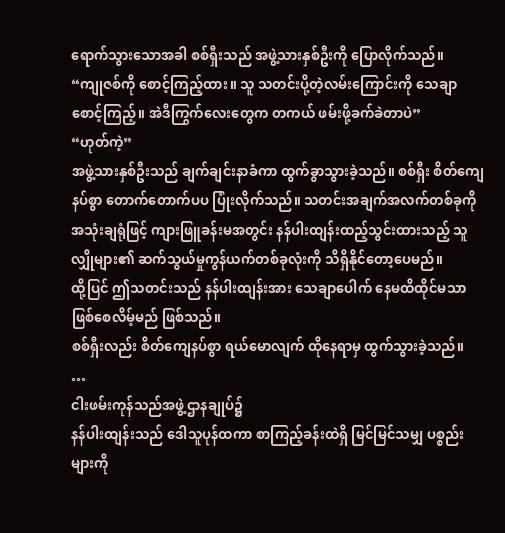ရောက်သွားသောအခါ စစ်ရှီးသည် အဖွဲ့သားနှစ်ဦးကို ပြောလိုက်သည်။
“ကျုဇစ်ကို စောင့်ကြည့်ထား။ သူ သတင်းပို့တဲ့လမ်းကြောင်းကို သေချာစောင့်ကြည့်။ အဲဒီကြွက်လေးတွေက တကယ် ဖမ်းဖို့ခက်ခဲတာပဲ”
“ဟုတ်ကဲ့”
အဖွဲ့သားနှစ်ဦးသည် ချက်ချင်းနာခံကာ ထွက်ခွာသွားခဲ့သည်။ စစ်ရှီး စိတ်ကျေနပ်စွာ တောက်တောက်ပပ ပြုံးလိုက်သည်။ သတင်းအချက်အလက်တစ်ခုကို အသုံးချရုံဖြင့် ကျားဖြူခန်းမအတွင်း နန်ပါးထျန်းထည့်သွင်းထားသည့် သူလျှိုများ၏ ဆက်သွယ်မှုကွန်ယက်တစ်ခုလုံးကို သိရှိနိုင်တော့ပေမည်။
ထို့ပြင် ဤသတင်းသည် နန်ပါးထျန်းအား သေချာပေါက် နေမထိထိုင်မသာဖြစ်စေလိမ့်မည် ဖြစ်သည်။
စစ်ရှီးလည်း စိတ်ကျေနပ်စွာ ရယ်မောလျက် ထိုနေရာမှ ထွက်သွားခဲ့သည်။
…
ငါးဖမ်းကုန်သည်အဖွဲ့ဌာနချုပ်၌
နန်ပါးထျန်းသည် ဒေါသူပုန်ထကာ စာကြည့်ခန်းထဲရှိ မြင်မြင်သမျှ ပစ္စည်းများကို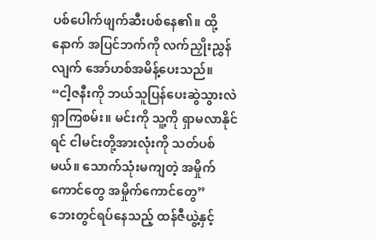ပစ်ပေါက်ဖျက်ဆီးပစ်နေ၏။ ထို့နောက် အပြင်ဘက်ကို လက်ညှိုးညွှန်လျက် အော်ဟစ်အမိန့်ပေးသည်။
“ငါ့ဇနီးကို ဘယ်သူပြန်ပေးဆွဲသွားလဲ ရှာကြစမ်း။ မင်းကို သူ့ကို ရှာမလာနိုင်ရင် ငါမင်းတို့အားလုံးကို သတ်ပစ်မယ်။ သောက်သုံးမကျတဲ့ အမှိုက်ကောင်တွေ အမှိုက်ကောင်တွေ”
ဘေးတွင်ရပ်နေသည့် ထန်ဇီယွဲ့နှင့်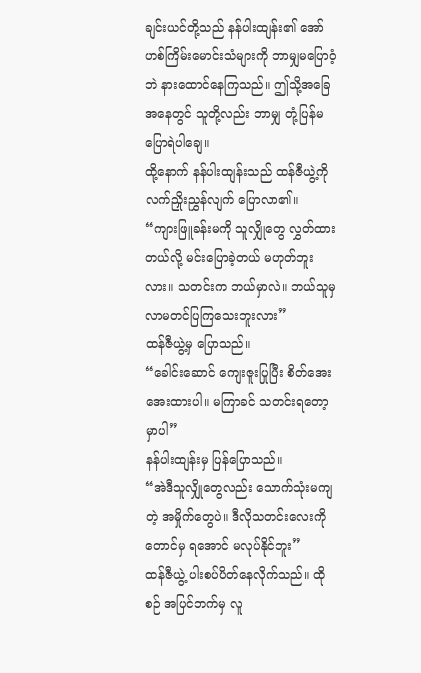ချင်းယင်တို့သည် နန်ပါးထျန်း၏ အော်ဟစ်ကြိမ်းမောင်းသံများကို ဘာမျှမပြောဝံ့ဘဲ နားထောင်နေကြသည်။ ဤသို့အခြေအနေတွင် သူတို့လည်း ဘာမျှ တုံ့ပြန်မပြောရဲပါချေ။
ထို့နောက် နန်ပါးထျန်းသည် ထန်ဇီယွဲ့ကို လက်ညှိုးညွှန်လျက် ပြောလာ၏။
“ကျားဖြူခန်းမကို သူလျှိုတွေ လွှတ်ထားတယ်လို့ မင်းပြောခဲ့တယ် မဟုတ်ဘူးလား။ သတင်းက ဘယ်မှာလဲ။ ဘယ်သူမှ လာမတင်ပြကြသေးဘူးလား”
ထန်ဇီယွဲ့မှ ပြောသည်။
“ခေါင်းဆောင် ကျေးဇူးပြုပြီး စိတ်အေးအေးထားပါ။ မကြာခင် သတင်းရတော့မှာပါ”
နန်ပါးထျန်းမှ ပြန်ပြောသည်။
“အဲဒီသူလျှိုတွေလည်း သောက်သုံးမကျတဲ့ အမှိုက်တွေပဲ။ ဒီလိုသတင်းလေးကိုတောင်မှ ရအောင် မလုပ်နိုင်ဘူး”
ထန်ဇီယွဲ့ ပါးစပ်ပိတ်နေလိုက်သည်။ ထိုစဉ် အပြင်ဘက်မှ လူ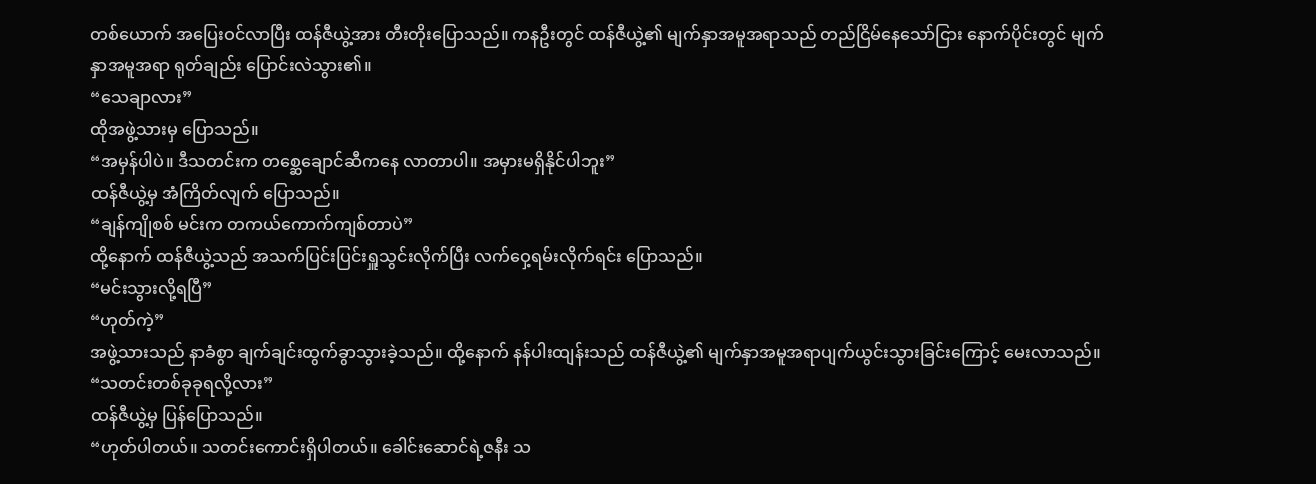တစ်ယောက် အပြေးဝင်လာပြီး ထန်ဇီယွဲ့အား တီးတိုးပြောသည်။ ကနဦးတွင် ထန်ဇီယွဲ့၏ မျက်နှာအမူအရာသည် တည်ငြိမ်နေသော်ငြား နောက်ပိုင်းတွင် မျက်နှာအမူအရာ ရုတ်ချည်း ပြောင်းလဲသွား၏။
“သေချာလား”
ထိုအဖွဲ့သားမှ ပြောသည်။
“အမှန်ပါပဲ။ ဒီသတင်းက တစ္ဆေချောင်ဆီကနေ လာတာပါ။ အမှားမရှိနိုင်ပါဘူး”
ထန်ဇီယွဲ့မှ အံကြိတ်လျက် ပြောသည်။
“ချန်ကျိုစစ် မင်းက တကယ်ကောက်ကျစ်တာပဲ”
ထို့နောက် ထန်ဇီယွဲ့သည် အသက်ပြင်းပြင်းရှူသွင်းလိုက်ပြီး လက်ဝှေ့ရမ်းလိုက်ရင်း ပြောသည်။
“မင်းသွားလို့ရပြီ”
“ဟုတ်ကဲ့”
အဖွဲ့သားသည် နာခံစွာ ချက်ချင်းထွက်ခွာသွားခဲ့သည်။ ထို့နောက် နန်ပါးထျန်းသည် ထန်ဇီယွဲ့၏ မျက်နှာအမူအရာပျက်ယွင်းသွားခြင်းကြောင့် မေးလာသည်။
“သတင်းတစ်ခုခုရလို့လား”
ထန်ဇီယွဲ့မှ ပြန်ပြောသည်။
“ဟုတ်ပါတယ်။ သတင်းကောင်းရှိပါတယ်။ ခေါင်းဆောင်ရဲ့ဇနီး သ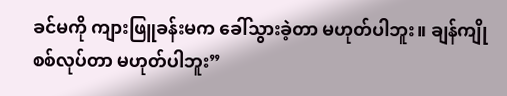ခင်မကို ကျားဖြူခန်းမက ခေါ်သွားခဲ့တာ မဟုတ်ပါဘူး။ ချန်ကျိုစစ်လုပ်တာ မဟုတ်ပါဘူး”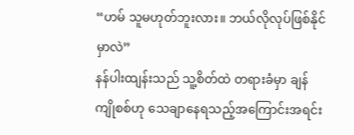“ဟမ် သူမဟုတ်ဘူးလား။ ဘယ်လိုလုပ်ဖြစ်နိုင်မှာလဲ”
နန်ပါးထျန်းသည် သူ့စိတ်ထဲ တရားခံမှာ ချန်ကျိုစစ်ဟု သေချာနေရသည့်အကြောင်းအရင်း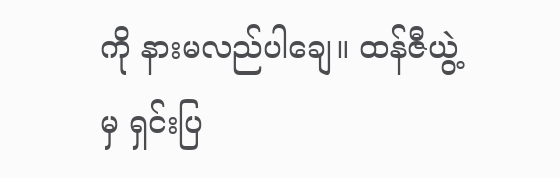ကို နားမလည်ပါချေ။ ထန်ဇီယွဲ့မှ ရှင်းပြ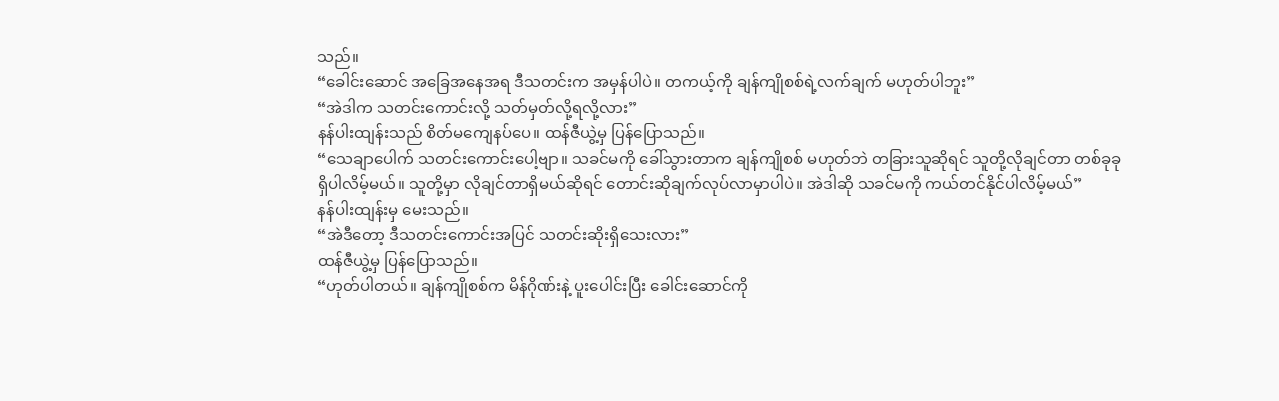သည်။
“ခေါင်းဆောင် အခြေအနေအရ ဒီသတင်းက အမှန်ပါပဲ။ တကယ့်ကို ချန်ကျိုစစ်ရဲ့လက်ချက် မဟုတ်ပါဘူး”
“အဲဒါက သတင်းကောင်းလို့ သတ်မှတ်လို့ရလို့လား”
နန်ပါးထျန်းသည် စိတ်မကျေနပ်ပေ။ ထန်ဇီယွဲ့မှ ပြန်ပြောသည်။
“သေချာပေါက် သတင်းကောင်းပေါ့ဗျာ။ သခင်မကို ခေါ်သွားတာက ချန်ကျိုစစ် မဟုတ်ဘဲ တခြားသူဆိုရင် သူတို့လိုချင်တာ တစ်ခုခုရှိပါလိမ့်မယ်။ သူတို့မှာ လိုချင်တာရှိမယ်ဆိုရင် တောင်းဆိုချက်လုပ်လာမှာပါပဲ။ အဲဒါဆို သခင်မကို ကယ်တင်နိုင်ပါလိမ့်မယ်”
နန်ပါးထျန်းမှ မေးသည်။
“အဲဒီတော့ ဒီသတင်းကောင်းအပြင် သတင်းဆိုးရှိသေးလား”
ထန်ဇီယွဲ့မှ ပြန်ပြောသည်။
“ဟုတ်ပါတယ်။ ချန်ကျိုစစ်က မိန်ဂိုဏ်းနဲ့ ပူးပေါင်းပြီး ခေါင်းဆောင်ကို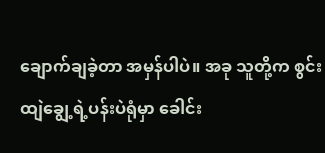ချောက်ချခဲ့တာ အမှန်ပါပဲ။ အခု သူတို့က စွင်းထျဲချွေ့ရဲ့ပန်းပဲရုံမှာ ခေါင်း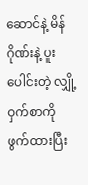ဆောင်နဲ့ မိန်ဂိုဏ်းနဲ့ ပူးပေါင်းတဲ့ လျှို့ဝှက်စာကို ဖွက်ထားပြီး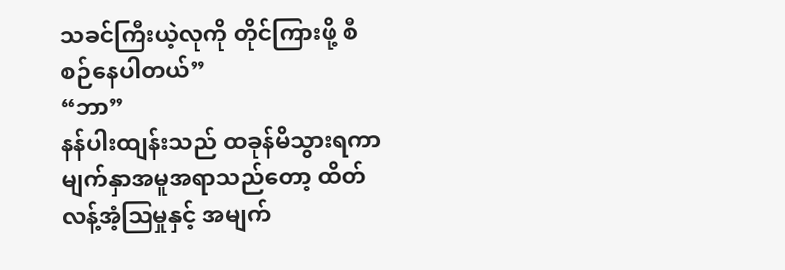သခင်ကြီးယဲ့လုကို တိုင်ကြားဖို့ စီစဉ်နေပါတယ်”
“ဘာ”
နန်ပါးထျန်းသည် ထခုန်မိသွားရကာ မျက်နှာအမူအရာသည်တော့ ထိတ်လန့်အံ့ဩမှုနှင့် အမျက်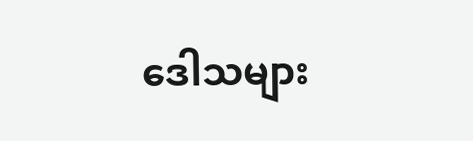ဒေါသများ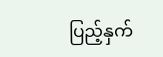ပြည့်နှက်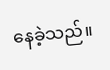နေခဲ့သည်။